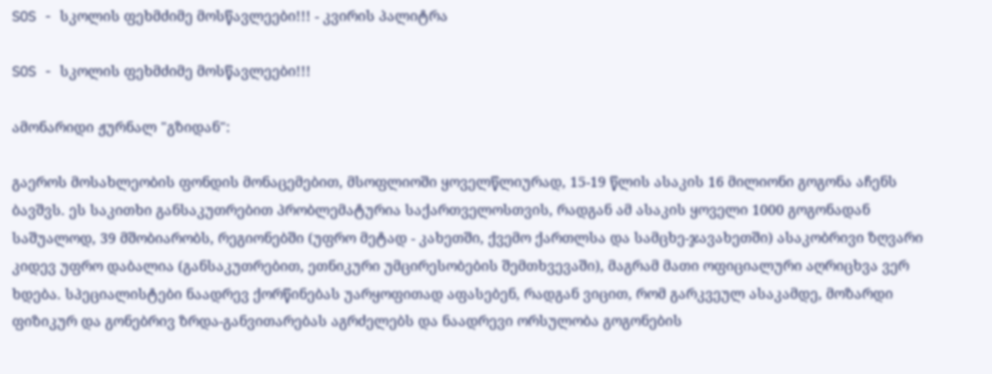SOS - სკოლის ფეხმძიმე მოსწავლეები!!! - კვირის პალიტრა

SOS - სკოლის ფეხმძიმე მოსწავლეები!!!

ამონარიდი ჟურნალ "გზიდან":

გაეროს მოსახლეობის ფონდის მონაცემებით, მსოფლიოში ყოველწლიურად, 15-19 წლის ასაკის 16 მილიონი გოგონა აჩენს ბავშვს. ეს საკითხი განსაკუთრებით პრობლემატურია საქართველოსთვის, რადგან ამ ასაკის ყოველი 1000 გოგონადან საშუალოდ, 39 მშობიარობს, რეგიონებში (უფრო მეტად - კახეთში, ქვემო ქართლსა და სამცხე-ჯავახეთში) ასაკობრივი ზღვარი კიდევ უფრო დაბალია (განსაკუთრებით, ეთნიკური უმცირესობების შემთხვევაში), მაგრამ მათი ოფიციალური აღრიცხვა ვერ ხდება. სპეციალისტები ნაადრევ ქორწინებას უარყოფითად აფასებენ, რადგან ვიცით, რომ გარკვეულ ასაკამდე, მოზარდი ფიზიკურ და გონებრივ ზრდა-განვითარებას აგრძელებს და ნაადრევი ორსულობა გოგონების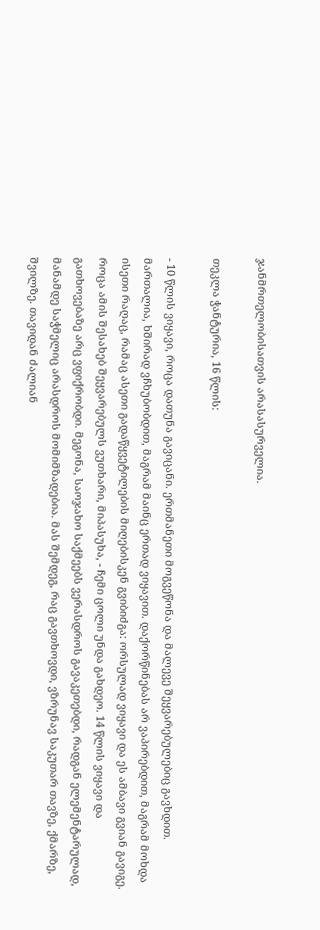ჯანმრთელობისათვის არასასურველია.

თეკლა ჭანტურია, 16 წლის:

- 10 წლის ვიყავი, როცა დათუნა გავიცანი. ერთმანეთი მოგვეწონა და მალევე შეყვარებულებიც გავხდით. მართალია, ხშირად ვჩხუბობდით, მაგრამ მაინც ერთად ვიყავით. დაქორწინებას არ ვაპირებდით, მაგრამ მოხდა ისეთი რაღაც, რამაც ასეთი გადაწყვეტილების მიღებისკენ გვიბიძგა: ორსულად ვიყავი და ეს ამბავი გვიან გავიგე. როცა ამის შესახებ შეყვარებულს ვუთხარი, მიპასუხა, - ჩემი ცოლი უნდა გახდეო. 14 წლის ვიყავი და გათხოვებაზე არც ვფიქრობდი. მეგონა, საოჯახო საქმეებს ვერასდროს გავაკეთებდი, რადგან ელემენტარულად, მანამდე საჭმელიც არასდროს მომიმზადებია. მას შემდეგ, რაც გავთხოვდი, ვზრუნავ საკუთარ თავზე, ქმარზე, შვილზე. თავიდან ძალიან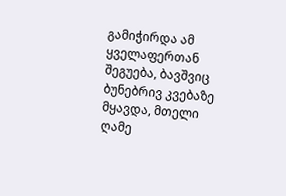გამიჭირდა ამ ყველაფერთან შეგუება, ბავშვიც ბუნებრივ კვებაზე მყავდა, მთელი ღამე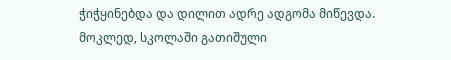ჭიჭყინებდა და დილით ადრე ადგომა მიწევდა. მოკლედ, სკოლაში გათიშული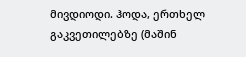მივდიოდი. ჰოდა, ერთხელ გაკვეთილებზე (მაშინ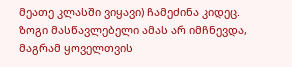მეათე კლასში ვიყავი) ჩამეძინა კიდეც. ზოგი მასწავლებელი ამას არ იმჩნევდა, მაგრამ ყოველთვის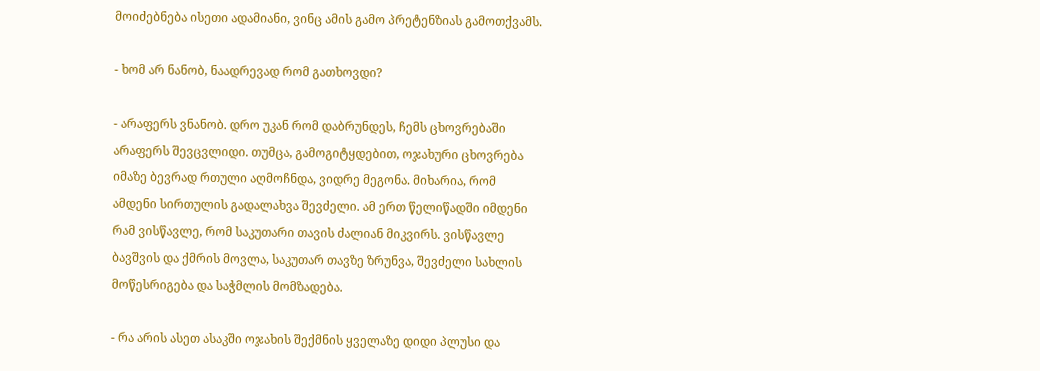მოიძებნება ისეთი ადამიანი, ვინც ამის გამო პრეტენზიას გამოთქვამს.

- ხომ არ ნანობ, ნაადრევად რომ გათხოვდი?

- არაფერს ვნანობ. დრო უკან რომ დაბრუნდეს, ჩემს ცხოვრებაში არაფერს შევცვლიდი. თუმცა, გამოგიტყდებით, ოჯახური ცხოვრება იმაზე ბევრად რთული აღმოჩნდა, ვიდრე მეგონა. მიხარია, რომ ამდენი სირთულის გადალახვა შევძელი. ამ ერთ წელიწადში იმდენი რამ ვისწავლე, რომ საკუთარი თავის ძალიან მიკვირს. ვისწავლე ბავშვის და ქმრის მოვლა, საკუთარ თავზე ზრუნვა, შევძელი სახლის მოწესრიგება და საჭმლის მომზადება.

- რა არის ასეთ ასაკში ოჯახის შექმნის ყველაზე დიდი პლუსი და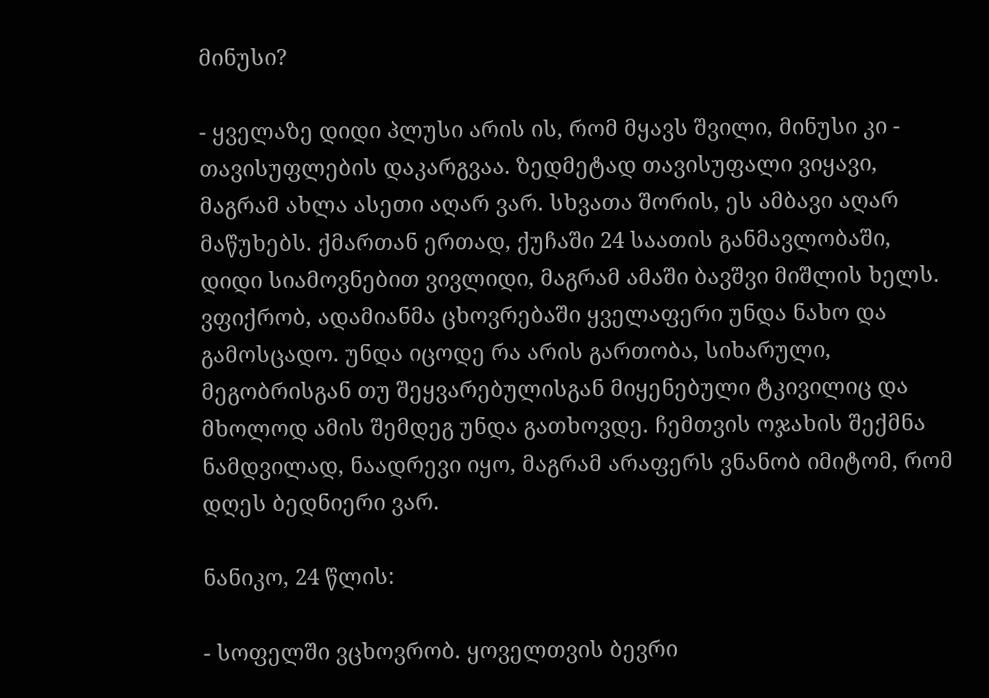მინუსი?

- ყველაზე დიდი პლუსი არის ის, რომ მყავს შვილი, მინუსი კი - თავისუფლების დაკარგვაა. ზედმეტად თავისუფალი ვიყავი, მაგრამ ახლა ასეთი აღარ ვარ. სხვათა შორის, ეს ამბავი აღარ მაწუხებს. ქმართან ერთად, ქუჩაში 24 საათის განმავლობაში, დიდი სიამოვნებით ვივლიდი, მაგრამ ამაში ბავშვი მიშლის ხელს. ვფიქრობ, ადამიანმა ცხოვრებაში ყველაფერი უნდა ნახო და გამოსცადო. უნდა იცოდე რა არის გართობა, სიხარული, მეგობრისგან თუ შეყვარებულისგან მიყენებული ტკივილიც და მხოლოდ ამის შემდეგ უნდა გათხოვდე. ჩემთვის ოჯახის შექმნა ნამდვილად, ნაადრევი იყო, მაგრამ არაფერს ვნანობ იმიტომ, რომ დღეს ბედნიერი ვარ.

ნანიკო, 24 წლის:

- სოფელში ვცხოვრობ. ყოველთვის ბევრი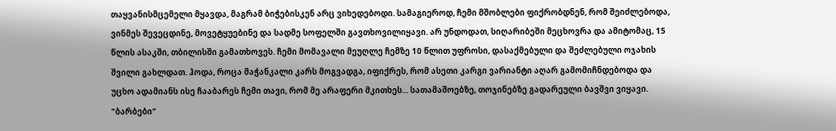თაყვანისმცემელი მყავდა, მაგრამ ბიჭებისკენ არც ვიხედებოდი. სამაგიეროდ, ჩემი მშობლები ფიქრობდნენ, რომ შეიძლებოდა, ვინმეს შევეცდინე, მოვეტყუებინე და სადმე სოფელში გავთხოვილიყავი. არ უნდოდათ, სიღარიბეში მეცხოვრა და ამიტომაც, 15 წლის ასაკში, თბილისში გამათხოვეს. ჩემი მომავალი მეუღლე ჩემზე 10 წლით უფროსი, დასაქმებული და შეძლებული ოჯახის შვილი გახლდათ. ჰოდა, როცა მაჭანკალი კარს მოგვადგა, იფიქრეს, რომ ასეთი კარგი ვარიანტი აღარ გამომიჩნდებოდა და უცხო ადამიანს ისე ჩააბარეს ჩემი თავი, რომ მე არაფერი მკითხეს... სათამაშოებზე, თოჯინებზე გადარეული ბავშვი ვიყავი. "ბარბები"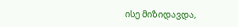ისე მიზიდავდა,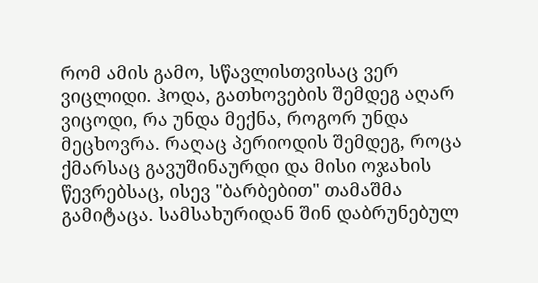რომ ამის გამო, სწავლისთვისაც ვერ ვიცლიდი. ჰოდა, გათხოვების შემდეგ აღარ ვიცოდი, რა უნდა მექნა, როგორ უნდა მეცხოვრა. რაღაც პერიოდის შემდეგ, როცა ქმარსაც გავუშინაურდი და მისი ოჯახის წევრებსაც, ისევ "ბარბებით" თამაშმა გამიტაცა. სამსახურიდან შინ დაბრუნებულ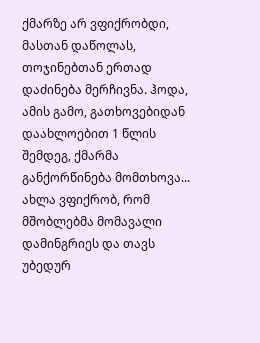ქმარზე არ ვფიქრობდი, მასთან დაწოლას, თოჯინებთან ერთად დაძინება მერჩივნა. ჰოდა, ამის გამო, გათხოვებიდან დაახლოებით 1 წლის შემდეგ, ქმარმა განქორწინება მომთხოვა... ახლა ვფიქრობ, რომ მშობლებმა მომავალი დამინგრიეს და თავს უბედურ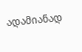ადამიანად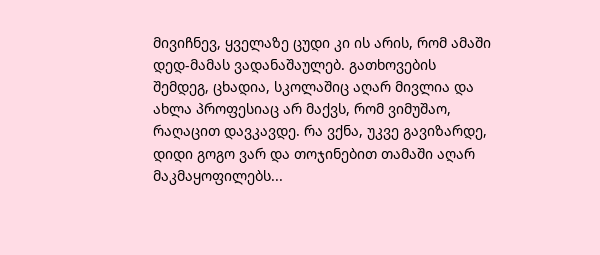მივიჩნევ, ყველაზე ცუდი კი ის არის, რომ ამაში დედ-მამას ვადანაშაულებ. გათხოვების შემდეგ, ცხადია, სკოლაშიც აღარ მივლია და ახლა პროფესიაც არ მაქვს, რომ ვიმუშაო, რაღაცით დავკავდე. რა ვქნა, უკვე გავიზარდე, დიდი გოგო ვარ და თოჯინებით თამაში აღარ მაკმაყოფილებს...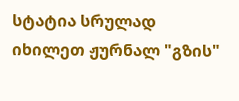სტატია სრულად იხილეთ ჟურნალ "გზის"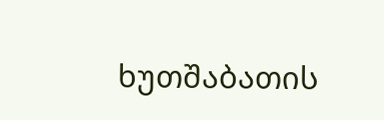ხუთშაბათის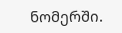ნომერში.